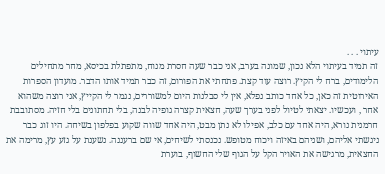עיתוי . . .
זה תמיד בעיתוי הלא נכון, שמונה בערב, אני כבר שעה חסרת מנוח, מתפתלת בכיסא, מחר מתחילים הלימודים, ברח לי הקיץ. רוצה עוד קצת. פתחתי את הפורום, זה כבר תמיד אותו הדבר. מועדון הספרות האירוטית זה כאן, כל אחד כותב נפלא, אין לי סבלנות היום למשוררים, נגמר לי הקייץ, אני רוצה משהוא אחר , ועכשיו. יצאתי לטיול לפני בערך שעה, חצאית קצרה גופיה לבנה, בלי תחתונים בלי חזיה. מסתובבת חרמנית נורא, היה אחד עם כלב, אפילו לא נתן מבט, היה אחד שווה שקוע בפלפון בשיחה. היו זוג כבר ניגשתי אליהם, ושניהם באיזה ויכוח מטופש. נכנסתי לשיחים, אי שם ברעננה. נשענת על גזע עץ, מרימה את החצאית, מרגישה את האויר הקל על הגוף שלי החשוף, בוערת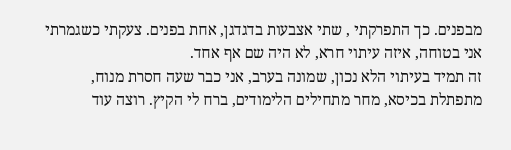מבפנים. כך התפרקתי , שתי אצבעות בדגדגן, אחת בפנים. צעקתי כשגמרתי אני בטוחה, איזה עיתוי חרא, לא היה שם אף אחד.
זה תמיד בעיתוי הלא נכון, שמונה בערב, אני כבר שעה חסרת מנוח, מתפתלת בכיסא, מחר מתחילים הלימודים, ברח לי הקיץ. רוצה עוד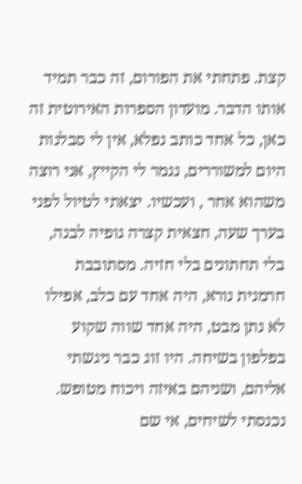קצת. פתחתי את הפורום, זה כבר תמיד אותו הדבר. מועדון הספרות האירוטית זה כאן, כל אחד כותב נפלא, אין לי סבלנות היום למשוררים, נגמר לי הקייץ, אני רוצה משהוא אחר , ועכשיו. יצאתי לטיול לפני בערך שעה, חצאית קצרה גופיה לבנה, בלי תחתונים בלי חזיה. מסתובבת חרמנית נורא, היה אחד עם כלב, אפילו לא נתן מבט, היה אחד שווה שקוע בפלפון בשיחה. היו זוג כבר ניגשתי אליהם, ושניהם באיזה ויכוח מטופש. נכנסתי לשיחים, אי שם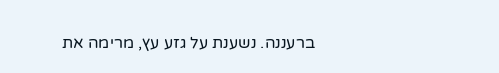ברעננה. נשענת על גזע עץ, מרימה את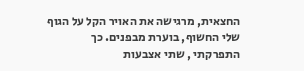החצאית, מרגישה את האויר הקל על הגוף שלי החשוף, בוערת מבפנים. כך התפרקתי , שתי אצבעות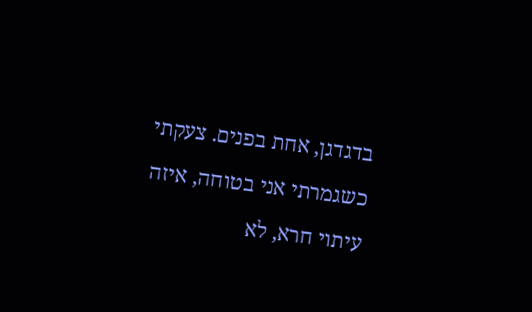בדגדגן, אחת בפנים. צעקתי כשגמרתי אני בטוחה, איזה עיתוי חרא, לא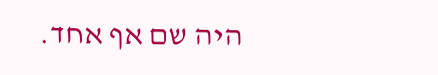היה שם אף אחד.